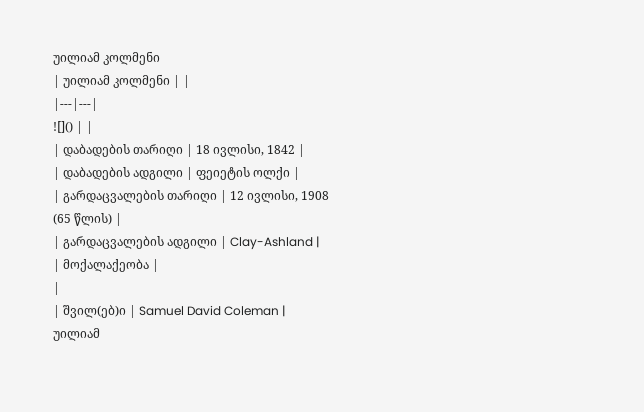უილიამ კოლმენი
| უილიამ კოლმენი | |
|---|---|
![]() | |
| დაბადების თარიღი | 18 ივლისი, 1842 |
| დაბადების ადგილი | ფეიეტის ოლქი |
| გარდაცვალების თარიღი | 12 ივლისი, 1908 (65 წლის) |
| გარდაცვალების ადგილი | Clay-Ashland |
| მოქალაქეობა |
|
| შვილ(ებ)ი | Samuel David Coleman |
უილიამ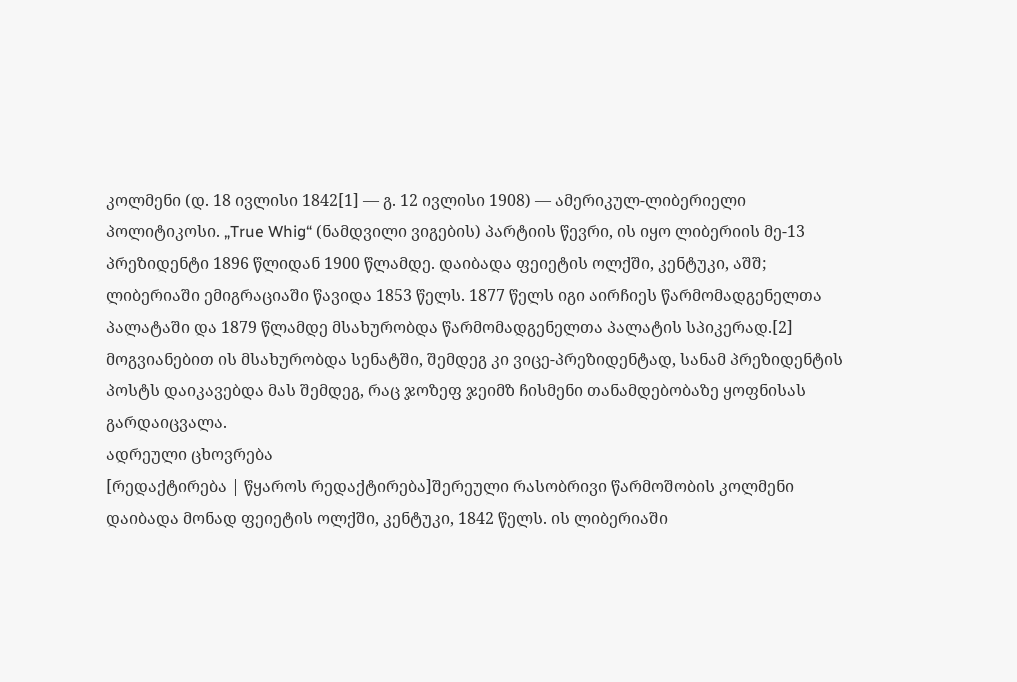კოლმენი (დ. 18 ივლისი 1842[1] — გ. 12 ივლისი 1908) — ამერიკულ-ლიბერიელი პოლიტიკოსი. „True Whig“ (ნამდვილი ვიგების) პარტიის წევრი, ის იყო ლიბერიის მე-13 პრეზიდენტი 1896 წლიდან 1900 წლამდე. დაიბადა ფეიეტის ოლქში, კენტუკი, აშშ; ლიბერიაში ემიგრაციაში წავიდა 1853 წელს. 1877 წელს იგი აირჩიეს წარმომადგენელთა პალატაში და 1879 წლამდე მსახურობდა წარმომადგენელთა პალატის სპიკერად.[2] მოგვიანებით ის მსახურობდა სენატში, შემდეგ კი ვიცე-პრეზიდენტად, სანამ პრეზიდენტის პოსტს დაიკავებდა მას შემდეგ, რაც ჯოზეფ ჯეიმზ ჩისმენი თანამდებობაზე ყოფნისას გარდაიცვალა.
ადრეული ცხოვრება
[რედაქტირება | წყაროს რედაქტირება]შერეული რასობრივი წარმოშობის კოლმენი დაიბადა მონად ფეიეტის ოლქში, კენტუკი, 1842 წელს. ის ლიბერიაში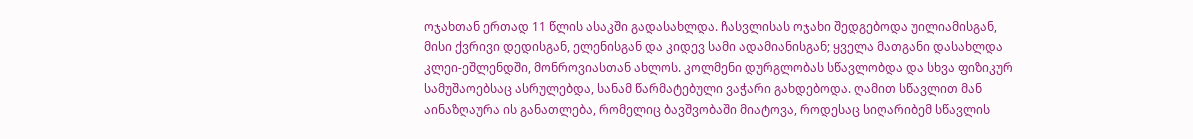ოჯახთან ერთად 11 წლის ასაკში გადასახლდა. ჩასვლისას ოჯახი შედგებოდა უილიამისგან, მისი ქვრივი დედისგან, ელენისგან და კიდევ სამი ადამიანისგან; ყველა მათგანი დასახლდა კლეი-ეშლენდში, მონროვიასთან ახლოს. კოლმენი დურგლობას სწავლობდა და სხვა ფიზიკურ სამუშაოებსაც ასრულებდა, სანამ წარმატებული ვაჭარი გახდებოდა. ღამით სწავლით მან აინაზღაურა ის განათლება, რომელიც ბავშვობაში მიატოვა, როდესაც სიღარიბემ სწავლის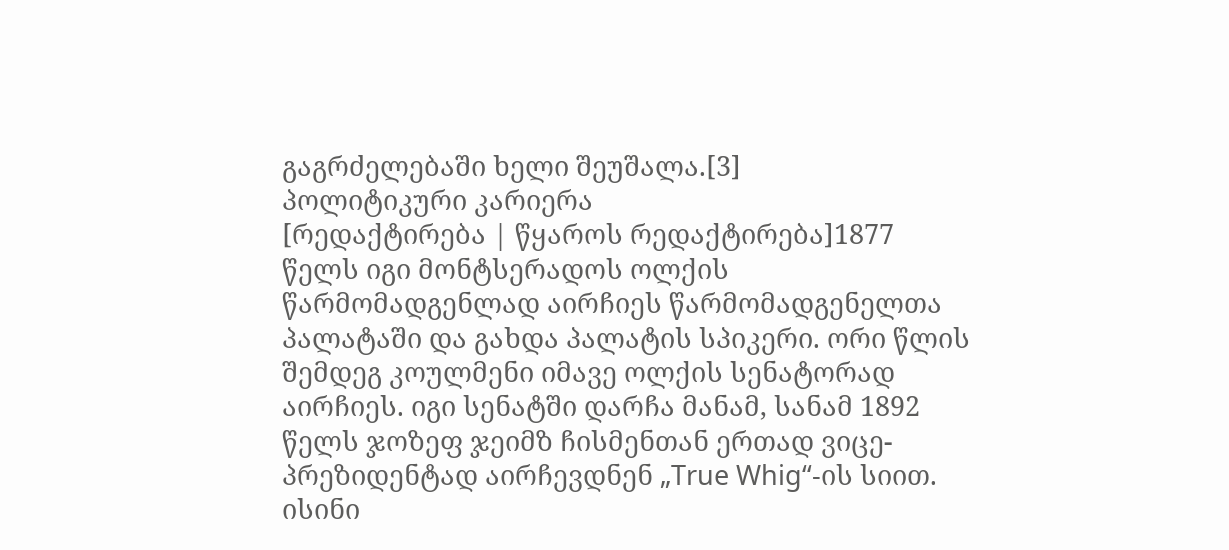გაგრძელებაში ხელი შეუშალა.[3]
პოლიტიკური კარიერა
[რედაქტირება | წყაროს რედაქტირება]1877 წელს იგი მონტსერადოს ოლქის წარმომადგენლად აირჩიეს წარმომადგენელთა პალატაში და გახდა პალატის სპიკერი. ორი წლის შემდეგ კოულმენი იმავე ოლქის სენატორად აირჩიეს. იგი სენატში დარჩა მანამ, სანამ 1892 წელს ჯოზეფ ჯეიმზ ჩისმენთან ერთად ვიცე-პრეზიდენტად აირჩევდნენ „True Whig“-ის სიით. ისინი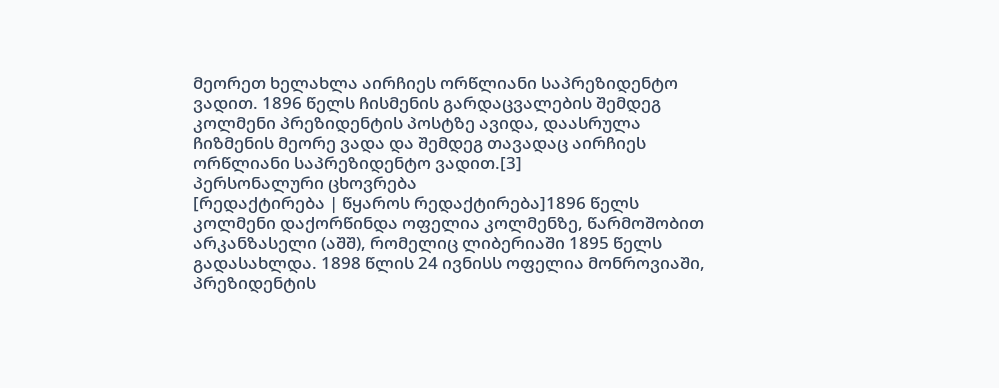მეორეთ ხელახლა აირჩიეს ორწლიანი საპრეზიდენტო ვადით. 1896 წელს ჩისმენის გარდაცვალების შემდეგ კოლმენი პრეზიდენტის პოსტზე ავიდა, დაასრულა ჩიზმენის მეორე ვადა და შემდეგ თავადაც აირჩიეს ორწლიანი საპრეზიდენტო ვადით.[3]
პერსონალური ცხოვრება
[რედაქტირება | წყაროს რედაქტირება]1896 წელს კოლმენი დაქორწინდა ოფელია კოლმენზე, წარმოშობით არკანზასელი (აშშ), რომელიც ლიბერიაში 1895 წელს გადასახლდა. 1898 წლის 24 ივნისს ოფელია მონროვიაში, პრეზიდენტის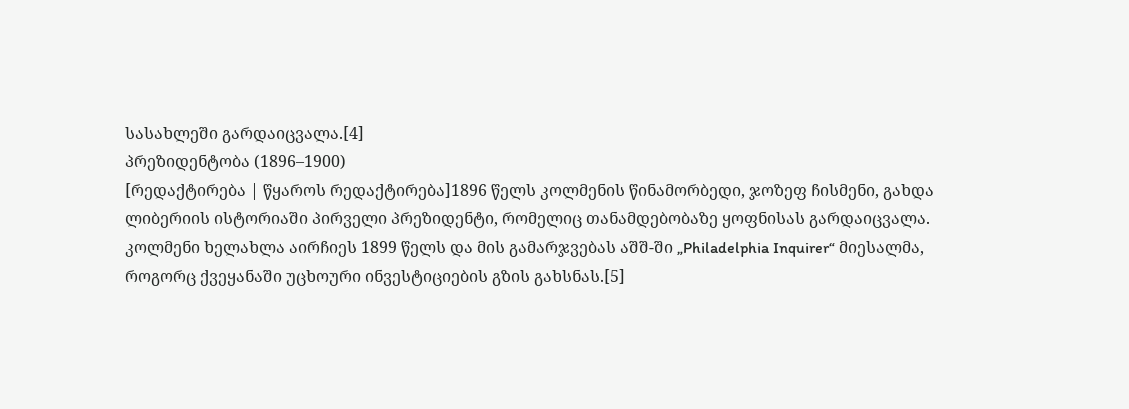სასახლეში გარდაიცვალა.[4]
პრეზიდენტობა (1896–1900)
[რედაქტირება | წყაროს რედაქტირება]1896 წელს კოლმენის წინამორბედი, ჯოზეფ ჩისმენი, გახდა ლიბერიის ისტორიაში პირველი პრეზიდენტი, რომელიც თანამდებობაზე ყოფნისას გარდაიცვალა. კოლმენი ხელახლა აირჩიეს 1899 წელს და მის გამარჯვებას აშშ-ში „Philadelphia Inquirer“ მიესალმა, როგორც ქვეყანაში უცხოური ინვესტიციების გზის გახსნას.[5]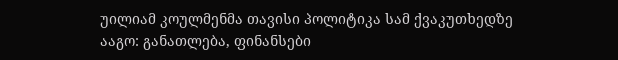უილიამ კოულმენმა თავისი პოლიტიკა სამ ქვაკუთხედზე ააგო: განათლება, ფინანსები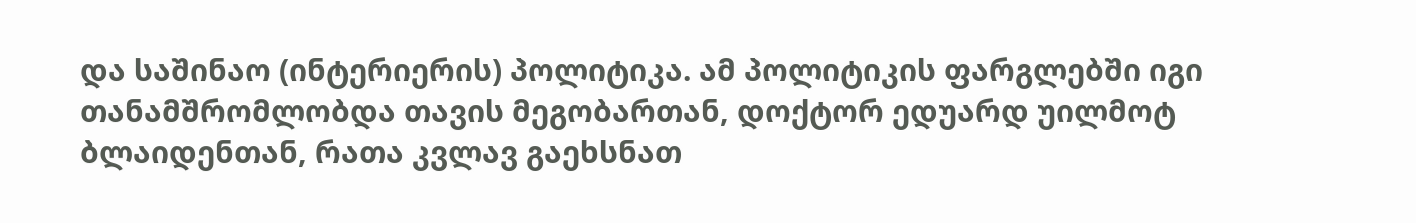და საშინაო (ინტერიერის) პოლიტიკა. ამ პოლიტიკის ფარგლებში იგი თანამშრომლობდა თავის მეგობართან, დოქტორ ედუარდ უილმოტ ბლაიდენთან, რათა კვლავ გაეხსნათ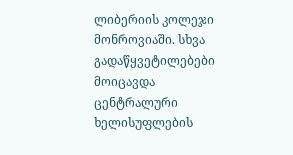ლიბერიის კოლეჯი მონროვიაში. სხვა გადაწყვეტილებები მოიცავდა ცენტრალური ხელისუფლების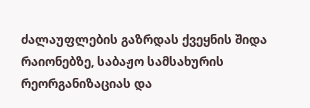ძალაუფლების გაზრდას ქვეყნის შიდა რაიონებზე, საბაჟო სამსახურის რეორგანიზაციას და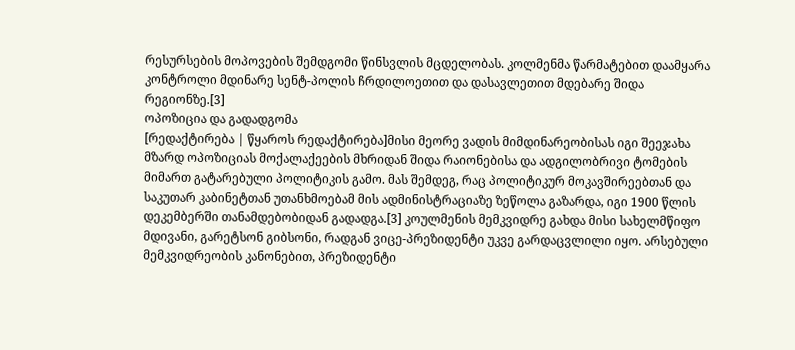რესურსების მოპოვების შემდგომი წინსვლის მცდელობას. კოლმენმა წარმატებით დაამყარა კონტროლი მდინარე სენტ-პოლის ჩრდილოეთით და დასავლეთით მდებარე შიდა რეგიონზე.[3]
ოპოზიცია და გადადგომა
[რედაქტირება | წყაროს რედაქტირება]მისი მეორე ვადის მიმდინარეობისას იგი შეეჯახა მზარდ ოპოზიციას მოქალაქეების მხრიდან შიდა რაიონებისა და ადგილობრივი ტომების მიმართ გატარებული პოლიტიკის გამო. მას შემდეგ, რაც პოლიტიკურ მოკავშირეებთან და საკუთარ კაბინეტთან უთანხმოებამ მის ადმინისტრაციაზე ზეწოლა გაზარდა, იგი 1900 წლის დეკემბერში თანამდებობიდან გადადგა.[3] კოულმენის მემკვიდრე გახდა მისი სახელმწიფო მდივანი, გარეტსონ გიბსონი, რადგან ვიცე-პრეზიდენტი უკვე გარდაცვლილი იყო. არსებული მემკვიდრეობის კანონებით, პრეზიდენტი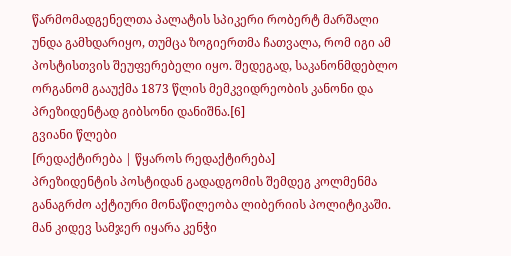წარმომადგენელთა პალატის სპიკერი რობერტ მარშალი უნდა გამხდარიყო, თუმცა ზოგიერთმა ჩათვალა, რომ იგი ამ პოსტისთვის შეუფერებელი იყო. შედეგად, საკანონმდებლო ორგანომ გააუქმა 1873 წლის მემკვიდრეობის კანონი და პრეზიდენტად გიბსონი დანიშნა.[6]
გვიანი წლები
[რედაქტირება | წყაროს რედაქტირება]
პრეზიდენტის პოსტიდან გადადგომის შემდეგ კოლმენმა განაგრძო აქტიური მონაწილეობა ლიბერიის პოლიტიკაში. მან კიდევ სამჯერ იყარა კენჭი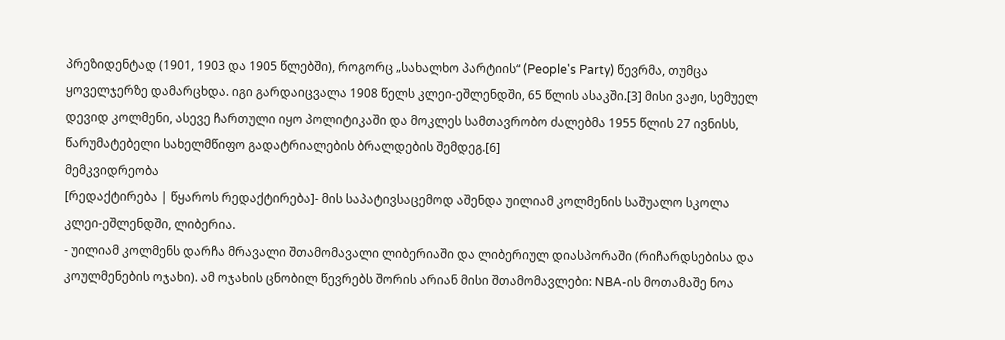პრეზიდენტად (1901, 1903 და 1905 წლებში), როგორც „სახალხო პარტიის“ (People's Party) წევრმა, თუმცა ყოველჯერზე დამარცხდა. იგი გარდაიცვალა 1908 წელს კლეი-ეშლენდში, 65 წლის ასაკში.[3] მისი ვაჟი, სემუელ დევიდ კოლმენი, ასევე ჩართული იყო პოლიტიკაში და მოკლეს სამთავრობო ძალებმა 1955 წლის 27 ივნისს, წარუმატებელი სახელმწიფო გადატრიალების ბრალდების შემდეგ.[6]
მემკვიდრეობა
[რედაქტირება | წყაროს რედაქტირება]- მის საპატივსაცემოდ აშენდა უილიამ კოლმენის საშუალო სკოლა კლეი-ეშლენდში, ლიბერია.
- უილიამ კოლმენს დარჩა მრავალი შთამომავალი ლიბერიაში და ლიბერიულ დიასპორაში (რიჩარდსებისა და კოულმენების ოჯახი). ამ ოჯახის ცნობილ წევრებს შორის არიან მისი შთამომავლები: NBA-ის მოთამაშე ნოა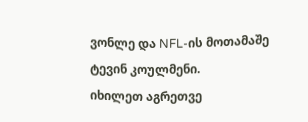ვონლე და NFL-ის მოთამაშე ტევინ კოულმენი.
იხილეთ აგრეთვე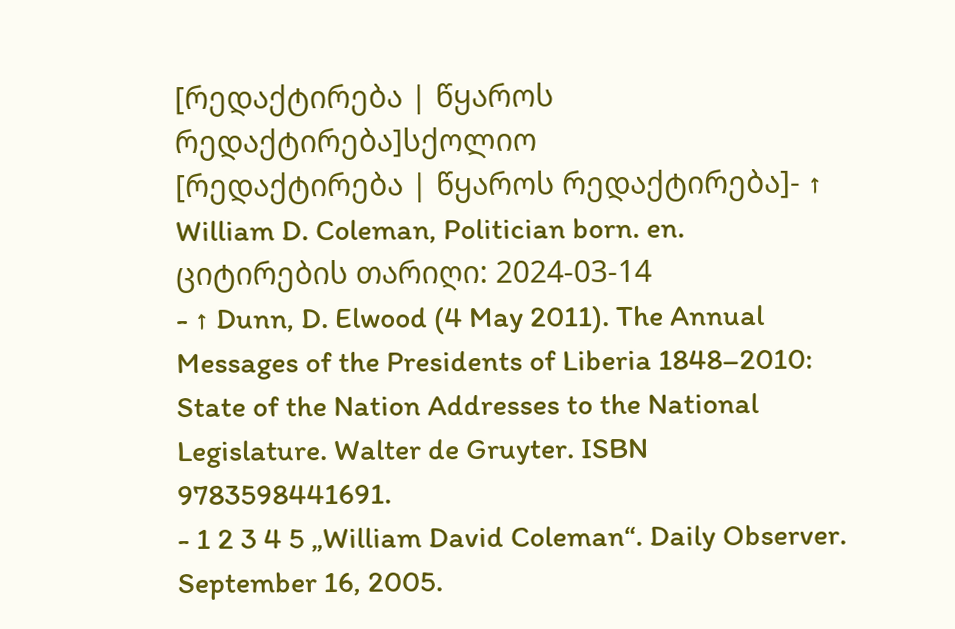[რედაქტირება | წყაროს რედაქტირება]სქოლიო
[რედაქტირება | წყაროს რედაქტირება]- ↑ William D. Coleman, Politician born. en. ციტირების თარიღი: 2024-03-14
- ↑ Dunn, D. Elwood (4 May 2011). The Annual Messages of the Presidents of Liberia 1848–2010: State of the Nation Addresses to the National Legislature. Walter de Gruyter. ISBN 9783598441691.
- 1 2 3 4 5 „William David Coleman“. Daily Observer. September 16, 2005.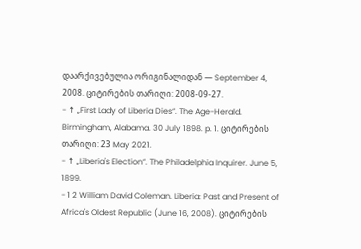დაარქივებულია ორიგინალიდან — September 4, 2008. ციტირების თარიღი: 2008-09-27.
- ↑ „First Lady of Liberia Dies“. The Age-Herald. Birmingham, Alabama. 30 July 1898. p. 1. ციტირების თარიღი: 23 May 2021.
- ↑ „Liberia's Election“. The Philadelphia Inquirer. June 5, 1899.
- 1 2 William David Coleman. Liberia: Past and Present of Africa's Oldest Republic (June 16, 2008). ციტირების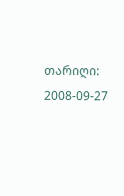თარიღი: 2008-09-27